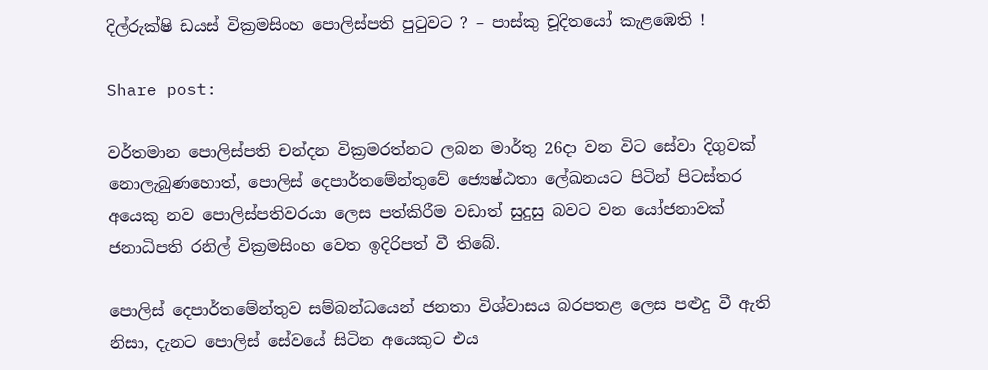දිල්රුක්ෂි ඩයස් වික්‍රමසිංහ පොලිස්පති පුටුවට ? – පාස්කු චූදිතයෝ කැළඹෙති !

Share post:

වර්තමාන පොලිස්පති චන්දන වික්‍රමරත්නට ලබන මාර්තු 26දා වන විට සේවා දිගුවක් නොලැබුණහොත්, පොලිස් දෙපාර්තමේන්තුවේ ජ්‍යෙෂ්ඨතා ලේඛනයට පිටින් පිටස්තර අයෙකු නව පොලිස්පතිවරයා ලෙස පත්කිරීම වඩාත් සුදුසු බවට වන යෝජනාවක් ජනාධිපති රනිල් වික්‍රමසිංහ වෙත ඉදිරිපත් වී තිබේ.

පොලිස් දෙපාර්තමේන්තුව සම්බන්ධයෙන් ජනතා විශ්වාසය බරපතළ ලෙස පළුදු වී ඇති නිසා, දැනට පොලිස් සේවයේ සිටින අයෙකුට එය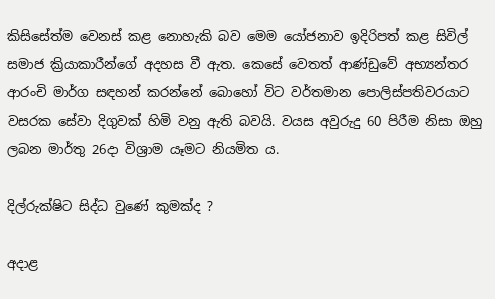කිසිසේත්ම වෙනස් කළ නොහැකි බව මෙම යෝජනාව ඉදිරිපත් කළ සිවිල් සමාජ ක්‍රියාකාරීන්ගේ අදහස වී ඇත. කෙසේ වෙතත් ආණ්ඩුවේ අභ්‍යන්තර ආරංචි මාර්ග සඳහන් කරන්නේ බොහෝ විට වර්තමාන පොලිස්පතිවරයාට වසරක සේවා දිගුවක් හිමි වනු ඇති බවයි. වයස අවුරුදු 60 පිරීම නිසා ඔහු ලබන මාර්තු 26දා විශ්‍රාම යෑමට නියමිත ය.

දිල්රුක්ෂිට සිද්ධ වුණේ කුමක්ද ?

අදාළ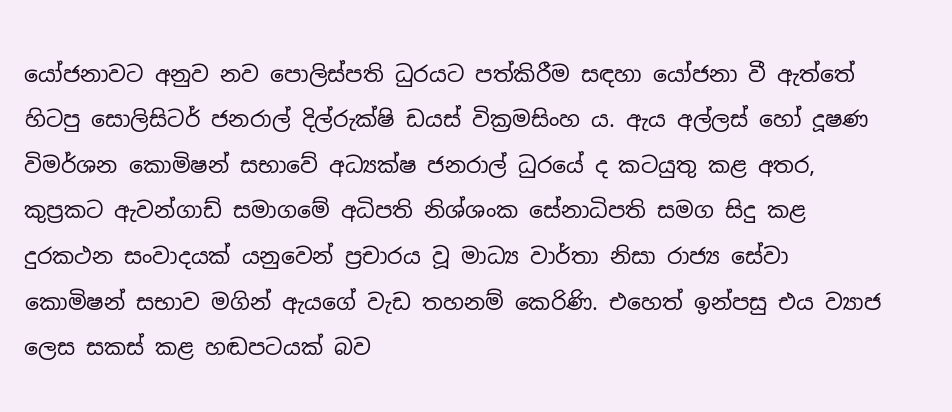යෝජනාවට අනුව නව පොලිස්පති ධුරයට පත්කිරීම සඳහා යෝජනා වී ඇත්තේ හිටපු සොලිසිටර් ජනරාල් දිල්රුක්ෂි ඩයස් වික්‍රමසිංහ ය. ඇය අල්ලස් හෝ දූෂණ විමර්ශන කොමිෂන් සභාවේ අධ්‍යක්ෂ ජනරාල් ධුරයේ ද කටයුතු කළ අතර, කුප්‍රකට ඇවන්ගාඩ් සමාගමේ අධිපති නිශ්ශංක සේනාධිපති සමග සිදු කළ දුරකථන සංවාදයක් යනුවෙන් ප්‍රචාරය වූ මාධ්‍ය වාර්තා නිසා රාජ්‍ය සේවා කොමිෂන් සභාව මගින් ඇයගේ වැඩ තහනම් කෙරිණි. එහෙත් ඉන්පසු එය ව්‍යාජ ලෙස සකස් කළ හඬපටයක් බව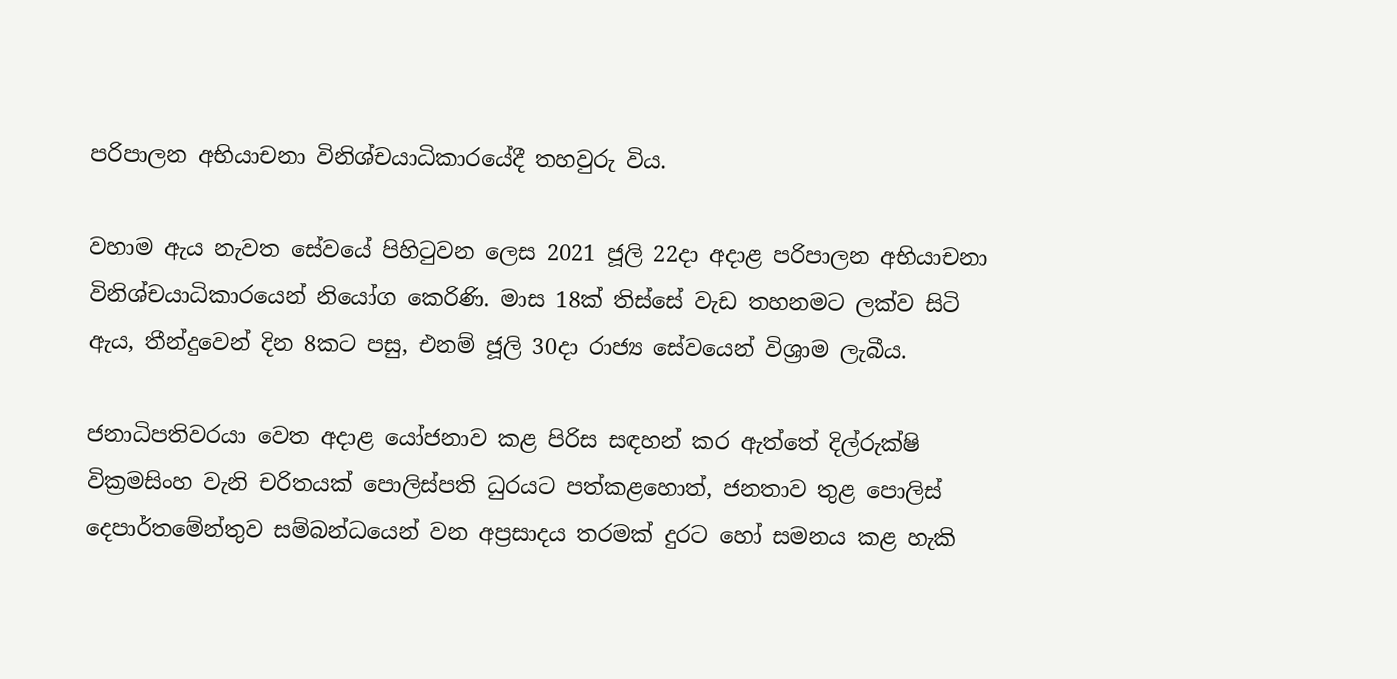පරිපාලන අභියාචනා විනිශ්චයාධිකාරයේදී තහවුරු විය.

වහාම ඇය නැවත සේවයේ පිහිටුවන ලෙස 2021 ජූලි 22දා අදාළ පරිපාලන අභියාචනා විනිශ්චයාධිකාරයෙන් නියෝග කෙරිණි. මාස 18ක් තිස්සේ වැඩ තහනමට ලක්ව සිටි ඇය, තීන්දුවෙන් දින 8කට පසු, එනම් ජූලි 30දා රාජ්‍ය සේවයෙන් විශ්‍රාම ලැබීය.

ජනාධිපතිවරයා වෙත අදාළ යෝජනාව කළ පිරිස සඳහන් කර ඇත්තේ දිල්රුක්ෂි වික්‍රමසිංහ වැනි චරිතයක් පොලිස්පති ධුරයට පත්කළහොත්, ජනතාව තුළ පොලිස් දෙපාර්තමේන්තුව සම්බන්ධයෙන් වන අප්‍රසාදය තරමක් දුරට හෝ සමනය කළ හැකි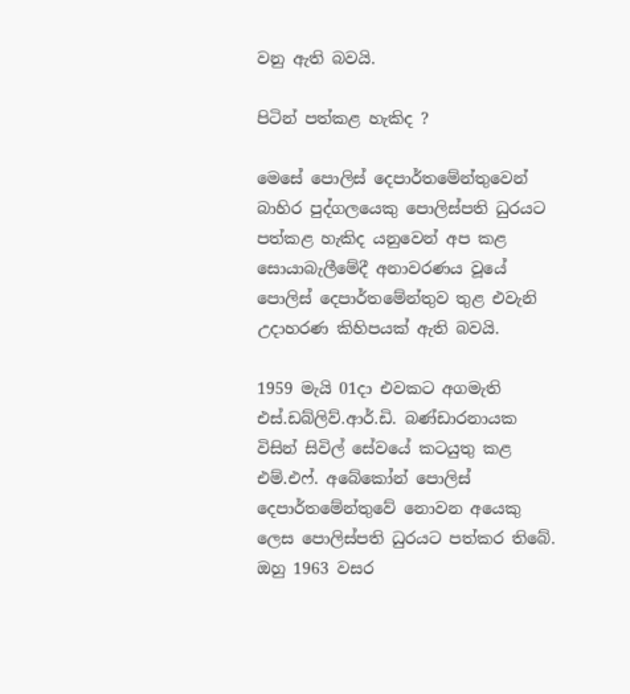වනු ඇති බවයි.

පිටින් පත්කළ හැකිද ?

මෙසේ පොලිස් දෙපාර්තමේන්තුවෙන් බාහිර පුද්ගලයෙකු පොලිස්පති ධුරයට පත්කළ හැකිද යනුවෙන් අප කළ සොයාබැලීමේදී අනාවරණය වූයේ පොලිස් දෙපාර්තමේන්තුව තුළ එවැනි උදාහරණ කිහිපයක් ඇති බවයි.

1959 මැයි 01දා එවකට අගමැති එස්.ඩබ්ලිව්.ආර්.ඩි. බණ්ඩාරනායක විසින් සිවිල් සේවයේ කටයුතු කළ එම්.එෆ්. අබේකෝන් පොලිස් දෙපාර්තමේන්තුවේ නොවන අයෙකු ලෙස පොලිස්පති ධුරයට පත්කර තිබේ. ඔහු 1963 වසර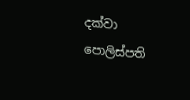දක්වා පොලිස්පති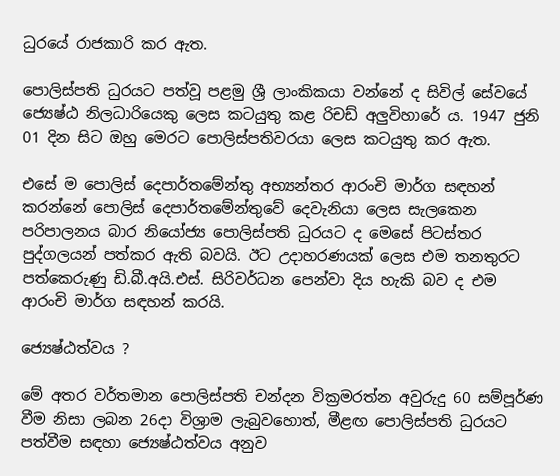ධුරයේ රාජකාරි කර ඇත.

පොලිස්පති ධුරයට පත්වූ පළමු ශ්‍රී ලාංකිකයා වන්නේ ද සිවිල් සේවයේ ජ්‍යෙෂ්ඨ නිලධාරියෙකු ලෙස කටයුතු කළ රිචඩ් අලුවිහාරේ ය. 1947 ජුනි 01 දින සිට ඔහු මෙරට පොලිස්පතිවරයා ලෙස කටයුතු කර ඇත.

එසේ ම පොලිස් දෙපාර්තමේන්තු අභ්‍යන්තර ආරංචි මාර්ග සඳහන් කරන්නේ පොලිස් දෙපාර්තමේන්තුවේ දෙවැනියා ලෙස සැලකෙන පරිපාලනය බාර නියෝජ්‍ය පොලිස්පති ධුරයට ද මෙසේ පිටස්තර පුද්ගලයන් පත්කර ඇති බවයි. ඊට උදාහරණයක් ලෙස එම තනතුරට පත්කෙරුණු ඩි.බී.අයි.එස්. සිරිවර්ධන පෙන්වා දිය හැකි බව ද එම ආරංචි මාර්ග සඳහන් කරයි.

ජ්‍යෙෂ්ඨත්වය ?

මේ අතර වර්තමාන පොලිස්පති චන්දන වික්‍රමරත්න අවුරුදු 60 සම්පූර්ණ වීම නිසා ලබන 26දා විශ්‍රාම ලැබුවහොත්, මීළඟ පොලිස්පති ධුරයට පත්වීම සඳහා ජ්‍යෙෂ්ඨත්වය අනුව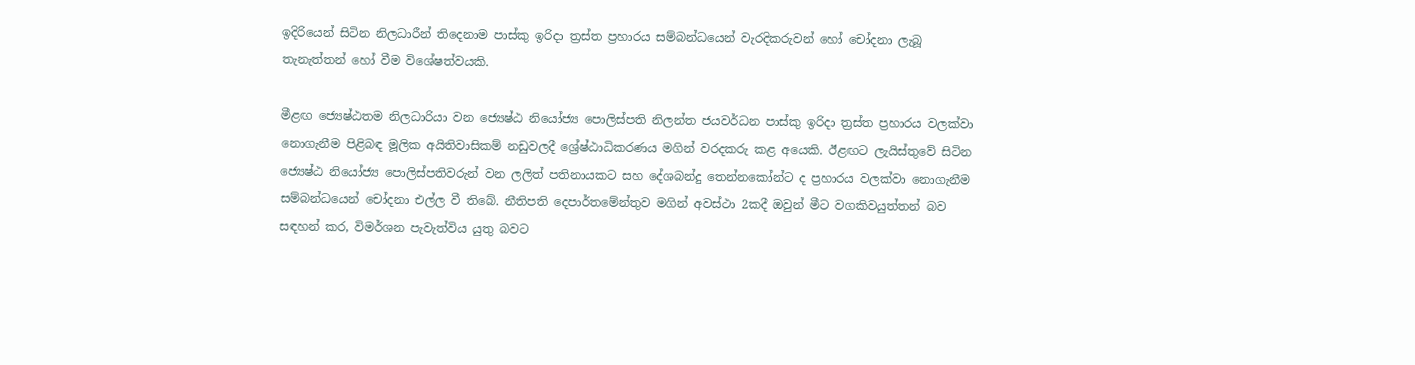ඉදිරියෙන් සිටින නිලධාරීන් තිදෙනාම පාස්කු ඉරිදා ත්‍රස්ත ප්‍රහාරය සම්බන්ධයෙන් වැරදිකරුවන් හෝ චෝදනා ලැබූ තැනැත්තන් හෝ වීම විශේෂත්වයකි.

මීළඟ ජ්‍යෙෂ්ඨතම නිලධාරියා වන ජ්‍යෙෂ්ඨ නියෝජ්‍ය පොලිස්පති නිලන්ත ජයවර්ධන පාස්කු ඉරිදා ත්‍රස්ත ප්‍රහාරය වලක්වා නොගැනීම පිළිබඳ මූලික අයිතිවාසිකම් නඩුවලදී ශ්‍රේෂ්ඨාධිකරණය මගින් වරදකරු කළ අයෙකි. ඊළඟට ලැයිස්තුවේ සිටින ජ්‍යෙෂ්ඨ නියෝජ්‍ය පොලිස්පතිවරුන් වන ලලිත් පතිනායකට සහ දේශබන්දු තෙන්නකෝන්ට ද ප්‍රහාරය වලක්වා නොගැනීම සම්බන්ධයෙන් චෝදනා එල්ල වී තිබේ. නීතිපති දෙපාර්තමේන්තුව මගින් අවස්ථා 2කදී ඔවුන් මීට වගකිවයුත්තන් බව සඳහන් කර, විමර්ශන පැවැත්විය යුතු බවට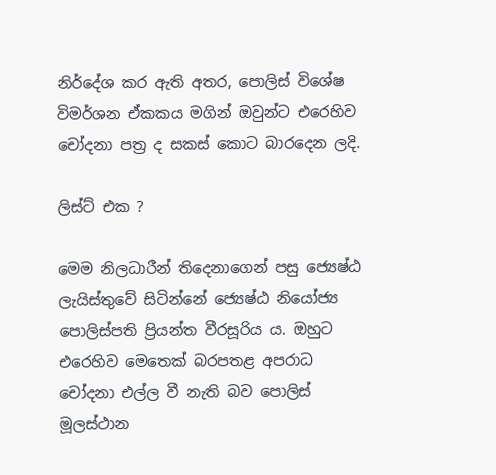නිර්දේශ කර ඇති අතර, පොලිස් විශේෂ විමර්ශන ඒකකය මගින් ඔවුන්ට එරෙහිව චෝදනා පත්‍ර ද සකස් කොට බාරදෙන ලදි.

ලිස්ට් එක ?

මෙම නිලධාරීන් තිදෙනාගෙන් පසු ජ්‍යෙෂ්ඨ ලැයිස්තුවේ සිටින්නේ ජ්‍යෙෂ්ඨ නියෝජ්‍ය පොලිස්පති ප්‍රියන්ත වීරසූරිය ය. ඔහුට එරෙහිව මෙතෙක් බරපතළ අපරාධ චෝදනා එල්ල වී නැති බව පොලිස් මූලස්ථාන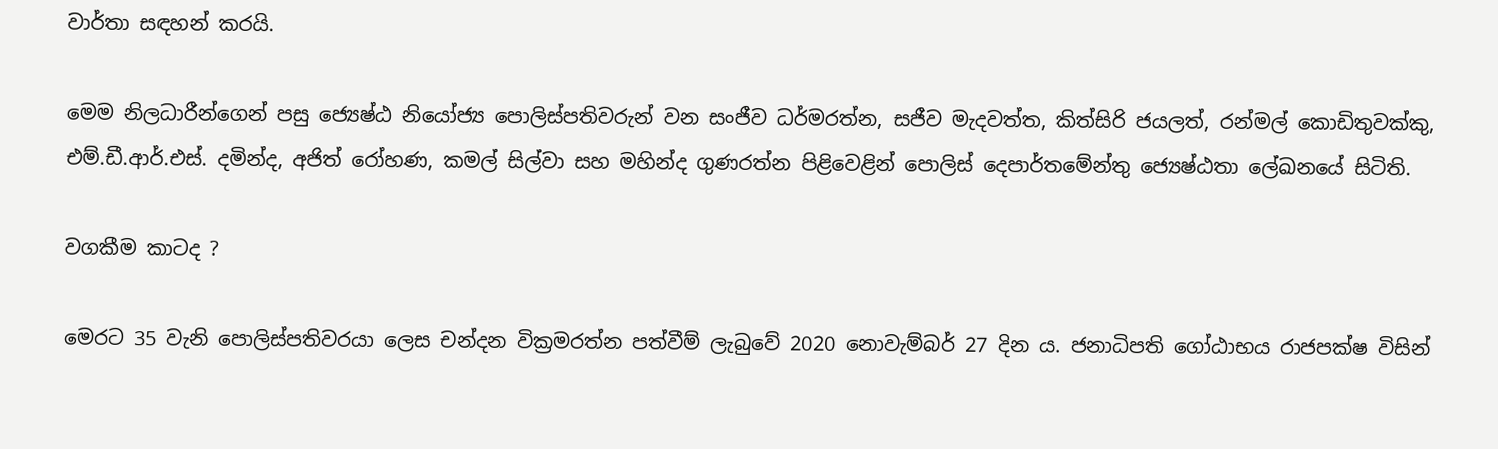වාර්තා සඳහන් කරයි.

මෙම නිලධාරීන්ගෙන් පසු ජ්‍යෙෂ්ඨ නියෝජ්‍ය පොලිස්පතිවරුන් වන සංජීව ධර්මරත්න, සජීව මැදවත්ත, කිත්සිරි ජයලත්, රන්මල් කොඩිතුවක්කු, එම්.ඩී.ආර්.එස්. දමින්ද, අජිත් රෝහණ, කමල් සිල්වා සහ මහින්ද ගුණරත්න පිළිවෙළින් පොලිස් දෙපාර්තමේන්තු ජ්‍යෙෂ්ඨතා ලේඛනයේ සිටිති.

වගකීම කාටද ?

මෙරට 35 වැනි පොලිස්පතිවරයා ලෙස චන්දන වික්‍රමරත්න පත්වීම් ලැබුවේ 2020 නොවැම්බර් 27 දින ය. ජනාධිපති ගෝඨාභය රාජපක්ෂ විසින්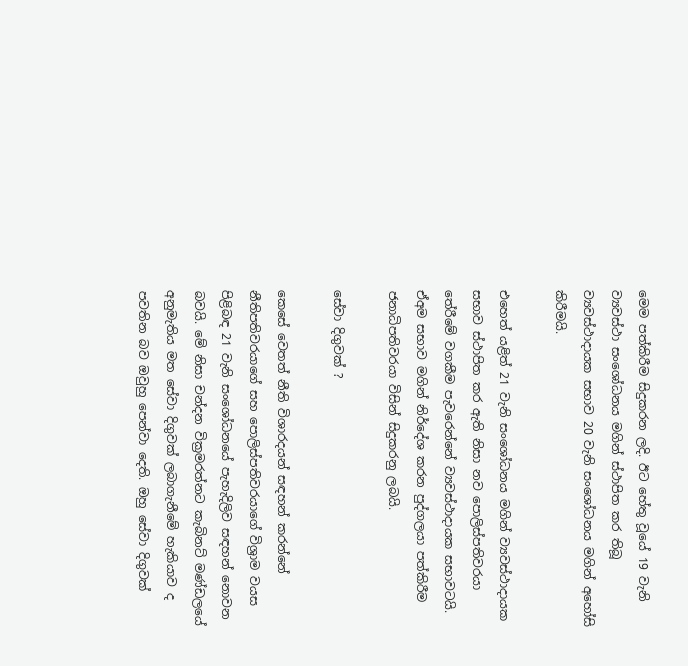මෙම පත්කිරීම සිදුකරන ලදි. ඊට හේතු වූයේ 19 වැනි ව්‍යවස්ථා සංශෝධනය මගින් ස්ථාපිත කර තිබූ ව්‍යවස්ථාදායක සභාව 20 වැනි සංශෝධනය මගින් අහෝසි කිරීමයි.

එහෙත් යළිත් 21 වැනි සංශෝධනය මගින් ව්‍යවස්ථාදායක සභාව ස්ථාපිත කර ඇති නිසා නව පොලිස්පතිවරයා තේරීමේ වගකීම පැවරෙන්නේ ව්‍යවස්ථාදායක සභාවටයි. ඒඅම සභාව මගින් නිර්දේශ කරන පුද්ගලයා පත්කිරීම ජනාධිපතිවරයා විසින් සිදුකරනු ලබයි.

සේවා දිගුවක් ?

කෙසේ වෙතත් නීති විශාරදයන් සඳහන් කරන්නේ නීතිපතිවරයාගේ සහ පොලිස්පතිවරයාගේ විශ්‍රාම වයස පිළිබඳ 21 වැනි සංශෝධනයේ පැහැදිලිව සඳහන් නොවන බවයි. මේ නිසා චන්දන වික්‍රමරත්නට කැබිනට් මණ්ඩලයේ අනුමැතිය මත සේවා දිගුවක් ලබාගැනීමේ හැකියාව ද පවතින බව ඔවුහු පෙන්වා දෙති. ඔහු සේවා දිගුවක්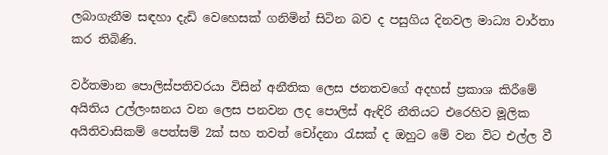ලබාගැනීම සඳහා දැඩි වෙහෙසක් ගනිමින් සිටින බව ද පසුගිය දිනවල මාධ්‍ය වාර්තා කර තිබිණි.

වර්තමාන පොලිස්පතිවරයා විසින් අනීතික ලෙස ජනතවගේ අදහස් ප්‍රකාශ කිරීමේ අයිතිය උල්ලංඝනය වන ලෙස පනවන ලද පොලිස් ඇඳිරි නීතියට එරෙහිව මූලික අයිතිවාසිකම් පෙත්සම් 2ක් සහ තවත් චෝදනා රැසක් ද ඔහුට මේ වන විට එල්ල වී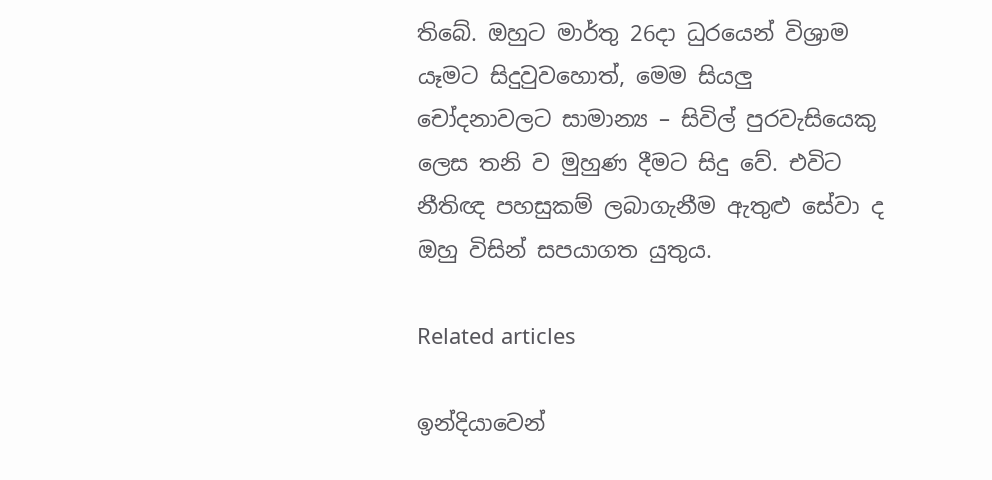තිබේ. ඔහුට මාර්තු 26දා ධුරයෙන් විශ්‍රාම යෑමට සිදුවුවහොත්, මෙම සියලු චෝදනාවලට සාමාන්‍ය – සිවිල් පුරවැසියෙකු ලෙස තනි ව මුහුණ දීමට සිදු වේ. එවිට නීතිඥ පහසුකම් ලබාගැනීම ඇතුළු සේවා ද ඔහු විසින් සපයාගත යුතුය.

Related articles

ඉන්දියාවෙන්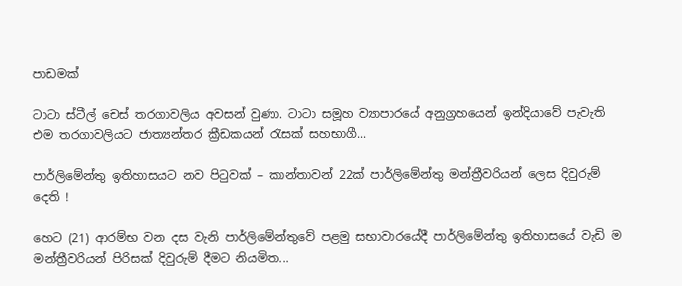පාඩමක්

ටාටා ස්ටීල් චෙස් තරගාවලිය අවසන් වුණා. ටාටා සමූහ ව්‍යාපාරයේ අනුග්‍රහයෙන් ඉන්දියාවේ පැවැති එම තරගාවලියට ජාත්‍යන්තර ක්‍රීඩකයන් රැසක් සහභාගී...

පාර්ලිමේන්තු ඉතිහාසයට නව පිටුවක් – කාන්තාවන් 22ක් පාර්ලිමේන්තු මන්ත්‍රීවරියන් ලෙස දිවුරුම් දෙති !

හෙට (21) ආරම්භ වන දස වැනි පාර්ලිමේන්තුවේ පළමු සභාවාරයේදී පාර්ලිමේන්තු ඉතිහාසයේ වැඩි ම මන්ත්‍රීවරියන් පිරිසක් දිවුරුම් දීමට නියමිත...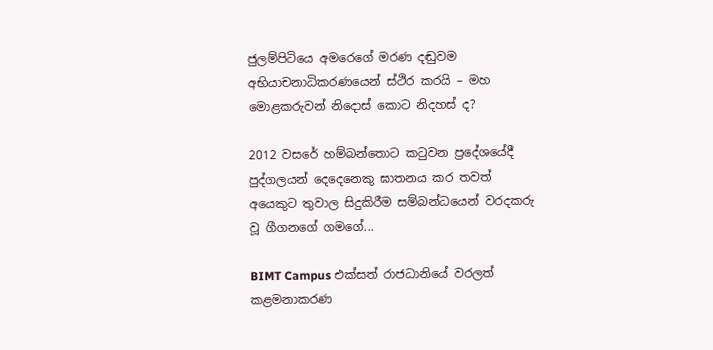ජුලම්පිටියෙ අමරෙගේ මරණ දඬුවම අභියාචනාධිකරණයෙන් ස්ථිර කරයි – මහ මොළකරුවන් නිදොස් කොට නිදහස් ද?

2012 වසරේ හම්බන්තොට කටුවන ප්‍රදේශයේදී පුද්ගලයන් දෙදෙනෙකු ඝාතනය කර තවත් අයෙකුට තුවාල සිදුකිරීම සම්බන්ධයෙන් වරදකරු වූ ගීගනගේ ගමගේ...

BIMT Campus එක්සත් රාජධානියේ වරලත් කළමනාකරණ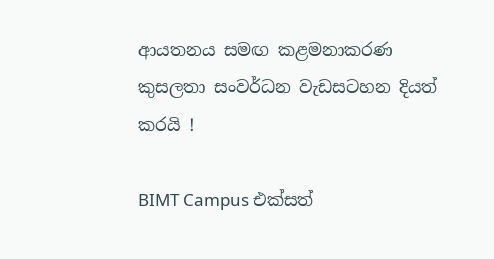ආයතනය සමඟ කළමනාකරණ කුසලතා සංවර්ධන වැඩසටහන දියත් කරයි !

BIMT Campus එක්සත්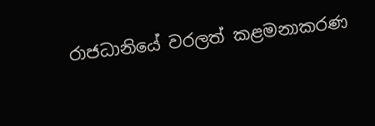රාජධානියේ වරලත් කළමනාකරණ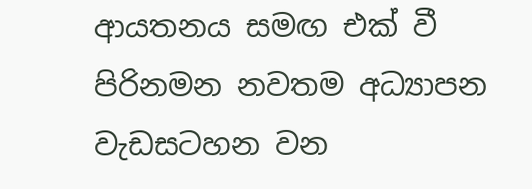ආයතනය සමඟ එක් වී පිරිනමන නවතම අධ්‍යාපන වැඩසටහන වන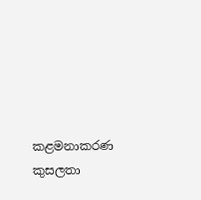කළමනාකරණ කුසලතා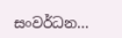සංවර්ධන...